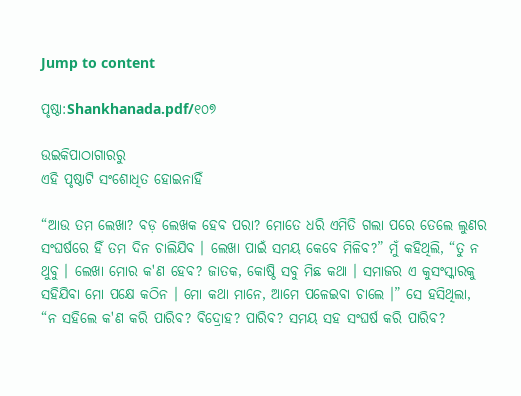Jump to content

ପୃଷ୍ଠା:Shankhanada.pdf/୧୦୭

ଉଇକିପାଠାଗାର‌ରୁ
ଏହି ପୃଷ୍ଠାଟି ସଂଶୋଧିତ ହୋଇନାହିଁ

“ଆଉ ତମ ଲେଖା? ବଡ଼ ଲେଖକ ହେବ ପରା? ମୋତେ ଧରି ଏମିତି ଗଲା ପରେ ତେଲେ ଲୁଣର ସଂଘର୍ଷରେ ହିଁ ତମ ଦିନ ଚାଲିଯିବ । ଲେଖା ପାଇଁ ସମୟ କେବେ ମିଳିବ?” ମୁଁ କହିଥିଲି, “ତୁ ନ ଥୁବୁ । ଲେଖା ମୋର କ'ଣ ହେବ? ଜାତକ, କୋଷ୍ଠି ସବୁ ମିଛ କଥା । ସମାଜର ଏ କୁସଂସ୍କାରକୁ ସହିଯିବା ମୋ ପକ୍ଷେ କଠିନ । ମୋ କଥା ମାନେ, ଆମେ ପଳେଇବା ଚାଲେ ।” ସେ ହସିଥିଲା, “ନ ସହିଲେ କ'ଣ କରି ପାରିବ? ବିଦ୍ରୋହ? ପାରିବ? ସମୟ ସହ ସଂଘର୍ଷ କରି ପାରିବ?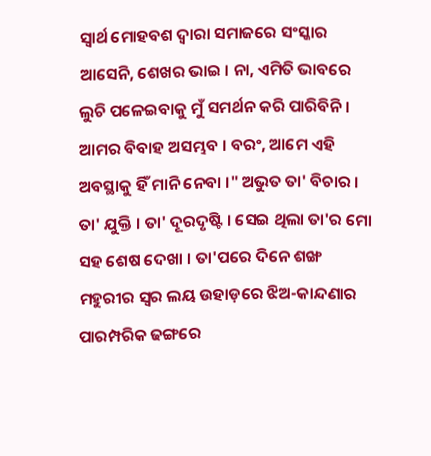ସ୍ବାର୍ଥ ମୋହବଶ ଦ୍ବାରା ସମାଜରେ ସଂସ୍କାର ଆସେନି, ଶେଖର ଭାଇ । ନା, ଏମିତି ଭାବରେ ଲୁଚି ପଳେଇବାକୁ ମୁଁ ସମର୍ଥନ କରି ପାରିବିନି । ଆମର ବିବାହ ଅସମ୍ଭବ । ବରଂ, ଆମେ ଏହି ଅବସ୍ଥାକୁ ହିଁ ମାନି ନେବା ।" ଅଭୁତ ତା' ବିଚାର । ତା' ଯୁକ୍ତି । ତା' ଦୂରଦୃଷ୍ଟି । ସେଇ ଥିଲା ତା'ର ମୋ ସହ ଶେଷ ଦେଖା । ତା'ପରେ ଦିନେ ଶଙ୍ଖ ମହୁରୀର ସ୍ବର ଲୟ ଉହାଡ଼ରେ ଝିଅ-କାନ୍ଦଣାର ପାରମ୍ପରିକ ଢଙ୍ଗରେ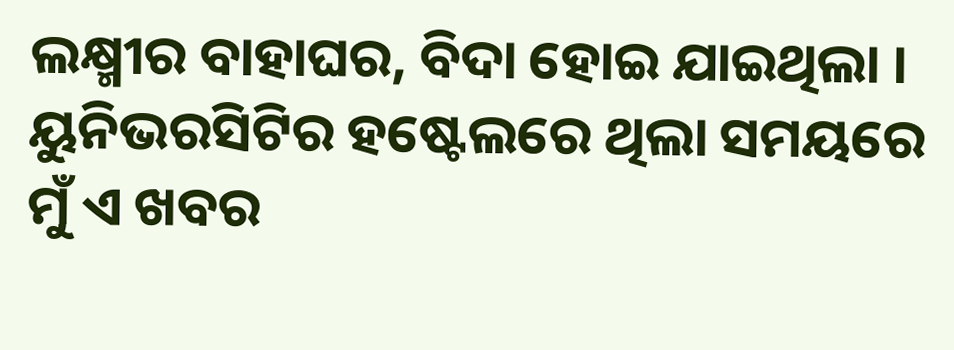ଲକ୍ଷ୍ମୀର ବାହାଘର, ବିଦା ହୋଇ ଯାଇଥିଲା । ୟୁନିଭରସିଟିର ହଷ୍ଟେଲରେ ଥିଲା ସମୟରେ ମୁଁ ଏ ଖବର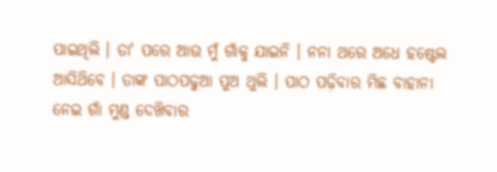ପାଇଥିଲି । ତା' ପରେ ଆଉ ମୁଁ ଗାଁକୁ ଯାଇନି । ନନା ଥରେ ଅଧେ ହଷ୍ଟେଲ ଆସିଥ‌ିବେ । ତାଙ୍କ ପାଠପଢୁଆ ପୁଅ ଥୁଲି । ପାଠ ପଢ଼ିବାର ମିଛ ବାହାନା ନେଇ ଗାଁ ମୁଣ୍ଡ ଦେଖ‌ିବାର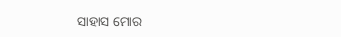ସାହାସ ମୋର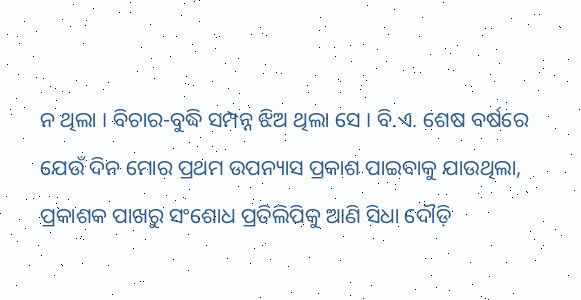ନ ଥିଲା । ବିଚାର-ବୁଦ୍ଧି ସମ୍ପନ୍ନ ଝିଅ ଥିଲା ସେ । ବି.ଏ. ଶେଷ ବର୍ଷରେ ଯେଉଁ ଦିନ ମୋର ପ୍ରଥମ ଉପନ୍ୟାସ ପ୍ରକାଶ ପାଇବାକୁ ଯାଉଥିଲା, ପ୍ରକାଶକ ପାଖରୁ ସଂଶୋଧ ପ୍ରତିଲିପିକୁ ଆଣି ସିଧା ଦୌଡ଼ି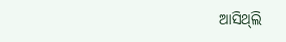ଆସିଥ୍‌ଲି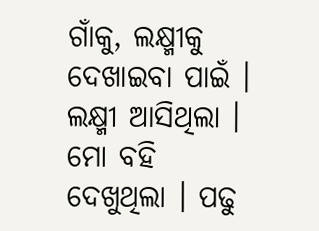ଗାଁକୁ, ଲକ୍ଷ୍ମୀକୁ ଦେଖାଇବା ପାଇଁ । ଲକ୍ଷ୍ମୀ ଆସିଥିଲା । ମୋ ବହି ଦେଖୁଥିଲା । ପଢୁ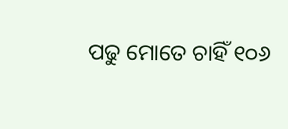ପଢୁ ମୋତେ ଚାହିଁ ୧୦୬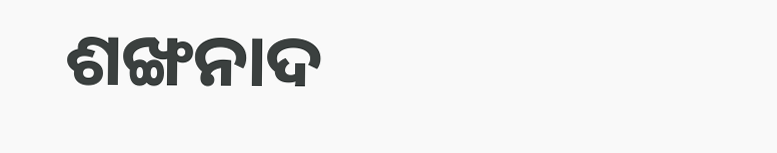ଶଙ୍ଖନାଦ